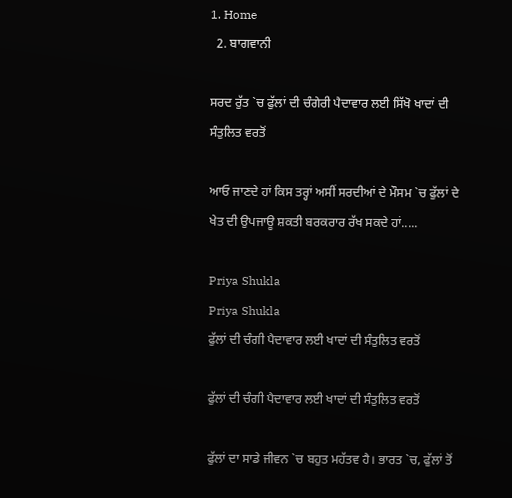1. Home
  2. ਬਾਗਵਾਨੀ

ਸਰਦ ਰੁੱਤ `ਚ ਫੁੱਲਾਂ ਦੀ ਚੰਗੇਰੀ ਪੈਦਾਵਾਰ ਲਈ ਸਿੱਖੋ ਖਾਦਾਂ ਦੀ ਸੰਤੁਲਿਤ ਵਰਤੋਂ

ਆਓ ਜਾਣਦੇ ਹਾਂ ਕਿਸ ਤਰ੍ਹਾਂ ਅਸੀਂ ਸਰਦੀਆਂ ਦੇ ਮੌਸਮ `ਚ ਫੁੱਲਾਂ ਦੇ ਖੇਤ ਦੀ ਉਪਜਾਊ ਸ਼ਕਤੀ ਬਰਕਰਾਰ ਰੱਖ ਸਕਦੇ ਹਾਂ.....

Priya Shukla
Priya Shukla
ਫੁੱਲਾਂ ਦੀ ਚੰਗੀ ਪੈਦਾਵਾਰ ਲਈ ਖਾਦਾਂ ਦੀ ਸੰਤੁਲਿਤ ਵਰਤੋਂ

ਫੁੱਲਾਂ ਦੀ ਚੰਗੀ ਪੈਦਾਵਾਰ ਲਈ ਖਾਦਾਂ ਦੀ ਸੰਤੁਲਿਤ ਵਰਤੋਂ

ਫੁੱਲਾਂ ਦਾ ਸਾਡੇ ਜੀਵਨ `ਚ ਬਹੁਤ ਮਹੱਤਵ ਹੈ। ਭਾਰਤ `ਚ, ਫੁੱਲਾਂ ਤੋਂ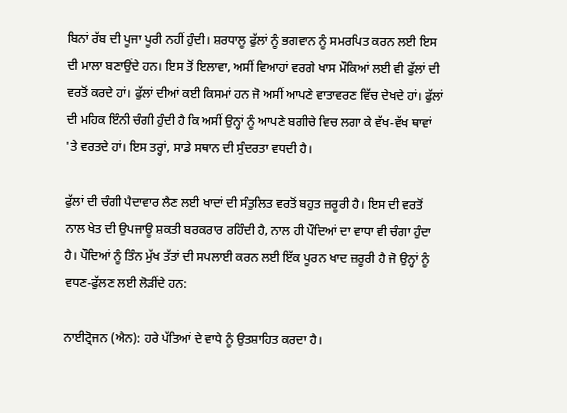ਬਿਨਾਂ ਰੱਬ ਦੀ ਪੂਜਾ ਪੂਰੀ ਨਹੀਂ ਹੁੰਦੀ। ਸ਼ਰਧਾਲੂ ਫੁੱਲਾਂ ਨੂੰ ਭਗਵਾਨ ਨੂੰ ਸਮਰਪਿਤ ਕਰਨ ਲਈ ਇਸ ਦੀ ਮਾਲਾ ਬਣਾਉਂਦੇ ਹਨ। ਇਸ ਤੋਂ ਇਲਾਵਾ, ਅਸੀਂ ਵਿਆਹਾਂ ਵਰਗੇ ਖਾਸ ਮੌਕਿਆਂ ਲਈ ਵੀ ਫੁੱਲਾਂ ਦੀ ਵਰਤੋਂ ਕਰਦੇ ਹਾਂ। ਫੁੱਲਾਂ ਦੀਆਂ ਕਈ ਕਿਸਮਾਂ ਹਨ ਜੋ ਅਸੀਂ ਆਪਣੇ ਵਾਤਾਵਰਣ ਵਿੱਚ ਦੇਖਦੇ ਹਾਂ। ਫੁੱਲਾਂ ਦੀ ਮਹਿਕ ਇੰਨੀ ਚੰਗੀ ਹੁੰਦੀ ਹੈ ਕਿ ਅਸੀਂ ਉਨ੍ਹਾਂ ਨੂੰ ਆਪਣੇ ਬਗੀਚੇ ਵਿਚ ਲਗਾ ਕੇ ਵੱਖ-ਵੱਖ ਥਾਵਾਂ 'ਤੇ ਵਰਤਦੇ ਹਾਂ। ਇਸ ਤਰ੍ਹਾਂ, ਸਾਡੇ ਸਥਾਨ ਦੀ ਸੁੰਦਰਤਾ ਵਧਦੀ ਹੈ।

ਫੁੱਲਾਂ ਦੀ ਚੰਗੀ ਪੈਦਾਵਾਰ ਲੈਣ ਲਈ ਖਾਦਾਂ ਦੀ ਸੰਤੁਲਿਤ ਵਰਤੋਂ ਬਹੁਤ ਜ਼ਰੂਰੀ ਹੈ। ਇਸ ਦੀ ਵਰਤੋਂ ਨਾਲ ਖੇਤ ਦੀ ਉਪਜਾਊ ਸ਼ਕਤੀ ਬਰਕਰਾਰ ਰਹਿੰਦੀ ਹੈ, ਨਾਲ ਹੀ ਪੌਦਿਆਂ ਦਾ ਵਾਧਾ ਵੀ ਚੰਗਾ ਹੁੰਦਾ ਹੈ। ਪੌਦਿਆਂ ਨੂੰ ਤਿੰਨ ਮੁੱਖ ਤੱਤਾਂ ਦੀ ਸਪਲਾਈ ਕਰਨ ਲਈ ਇੱਕ ਪੂਰਨ ਖਾਦ ਜ਼ਰੂਰੀ ਹੈ ਜੋ ਉਨ੍ਹਾਂ ਨੂੰ ਵਧਣ-ਫੁੱਲਣ ਲਈ ਲੋੜੀਂਦੇ ਹਨ:

ਨਾਈਟ੍ਰੋਜਨ (ਐਨ): ਹਰੇ ਪੱਤਿਆਂ ਦੇ ਵਾਧੇ ਨੂੰ ਉਤਸ਼ਾਹਿਤ ਕਰਦਾ ਹੈ।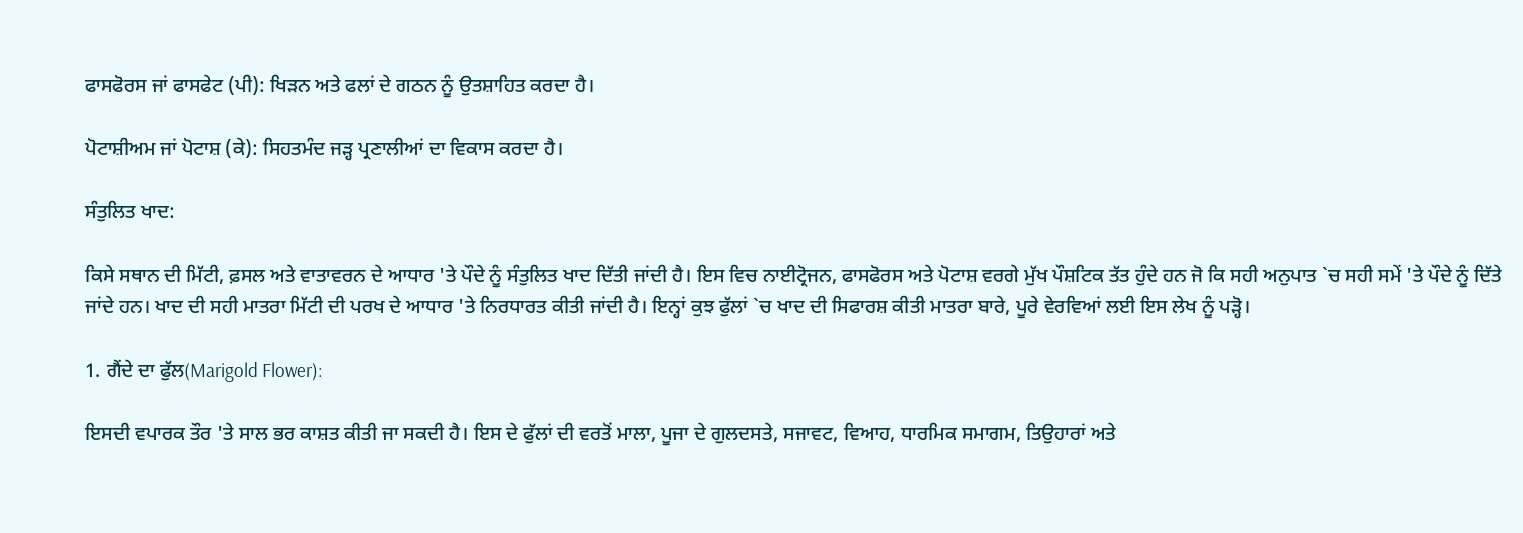ਫਾਸਫੋਰਸ ਜਾਂ ਫਾਸਫੇਟ (ਪੀ): ਖਿੜਨ ਅਤੇ ਫਲਾਂ ਦੇ ਗਠਨ ਨੂੰ ਉਤਸ਼ਾਹਿਤ ਕਰਦਾ ਹੈ।

ਪੋਟਾਸ਼ੀਅਮ ਜਾਂ ਪੋਟਾਸ਼ (ਕੇ): ਸਿਹਤਮੰਦ ਜੜ੍ਹ ਪ੍ਰਣਾਲੀਆਂ ਦਾ ਵਿਕਾਸ ਕਰਦਾ ਹੈ।

ਸੰਤੁਲਿਤ ਖਾਦ:

ਕਿਸੇ ਸਥਾਨ ਦੀ ਮਿੱਟੀ, ਫ਼ਸਲ ਅਤੇ ਵਾਤਾਵਰਨ ਦੇ ਆਧਾਰ 'ਤੇ ਪੌਦੇ ਨੂੰ ਸੰਤੁਲਿਤ ਖਾਦ ਦਿੱਤੀ ਜਾਂਦੀ ਹੈ। ਇਸ ਵਿਚ ਨਾਈਟ੍ਰੋਜਨ, ਫਾਸਫੋਰਸ ਅਤੇ ਪੋਟਾਸ਼ ਵਰਗੇ ਮੁੱਖ ਪੌਸ਼ਟਿਕ ਤੱਤ ਹੁੰਦੇ ਹਨ ਜੋ ਕਿ ਸਹੀ ਅਨੁਪਾਤ `ਚ ਸਹੀ ਸਮੇਂ 'ਤੇ ਪੌਦੇ ਨੂੰ ਦਿੱਤੇ ਜਾਂਦੇ ਹਨ। ਖਾਦ ਦੀ ਸਹੀ ਮਾਤਰਾ ਮਿੱਟੀ ਦੀ ਪਰਖ ਦੇ ਆਧਾਰ 'ਤੇ ਨਿਰਧਾਰਤ ਕੀਤੀ ਜਾਂਦੀ ਹੈ। ਇਨ੍ਹਾਂ ਕੁਝ ਫੁੱਲਾਂ `ਚ ਖਾਦ ਦੀ ਸਿਫਾਰਸ਼ ਕੀਤੀ ਮਾਤਰਾ ਬਾਰੇ, ਪੂਰੇ ਵੇਰਵਿਆਂ ਲਈ ਇਸ ਲੇਖ ਨੂੰ ਪੜ੍ਹੋ।

1. ਗੈਂਦੇ ਦਾ ਫੁੱਲ(Marigold Flower):

ਇਸਦੀ ਵਪਾਰਕ ਤੌਰ 'ਤੇ ਸਾਲ ਭਰ ਕਾਸ਼ਤ ਕੀਤੀ ਜਾ ਸਕਦੀ ਹੈ। ਇਸ ਦੇ ਫੁੱਲਾਂ ਦੀ ਵਰਤੋਂ ਮਾਲਾ, ਪੂਜਾ ਦੇ ਗੁਲਦਸਤੇ, ਸਜਾਵਟ, ਵਿਆਹ, ਧਾਰਮਿਕ ਸਮਾਗਮ, ਤਿਉਹਾਰਾਂ ਅਤੇ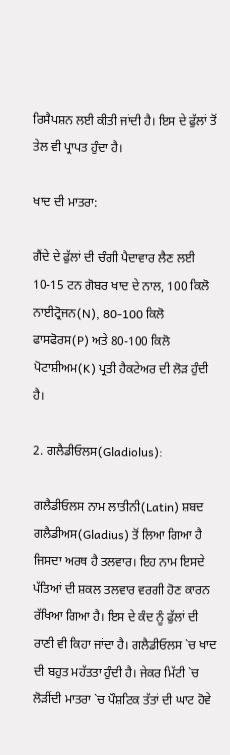ਰਿਸੈਪਸ਼ਨ ਲਈ ਕੀਤੀ ਜਾਂਦੀ ਹੈ। ਇਸ ਦੇ ਫੁੱਲਾਂ ਤੋਂ ਤੇਲ ਵੀ ਪ੍ਰਾਪਤ ਹੁੰਦਾ ਹੈ।

ਖਾਦ ਦੀ ਮਾਤਰਾ:

ਗੈਂਦੇ ਦੇ ਫੁੱਲਾਂ ਦੀ ਚੰਗੀ ਪੈਦਾਵਾਰ ਲੈਣ ਲਈ 10-15 ਟਨ ਗੋਬਰ ਖਾਦ ਦੇ ਨਾਲ, 100 ਕਿਲੋ ਨਾਈਟ੍ਰੋਜਨ(N), 80-100 ਕਿਲੋ ਫਾਸਫੋਰਸ(P) ਅਤੇ 80-100 ਕਿਲੋ ਪੋਟਾਸ਼ੀਅਮ(K) ਪ੍ਰਤੀ ਹੈਕਟੇਅਰ ਦੀ ਲੋੜ ਹੁੰਦੀ ਹੈ।

2. ਗਲੈਡੀਓਲਸ(Gladiolus):

ਗਲੈਡੀਓਲਸ ਨਾਮ ਲਾਤੀਨੀ(Latin) ਸ਼ਬਦ ਗਲੈਡੀਅਸ(Gladius) ਤੋਂ ਲਿਆ ਗਿਆ ਹੈ ਜਿਸਦਾ ਅਰਥ ਹੈ ਤਲਵਾਰ। ਇਹ ਨਾਮ ਇਸਦੇ ਪੱਤਿਆਂ ਦੀ ਸ਼ਕਲ ਤਲਵਾਰ ਵਰਗੀ ਹੋਣ ਕਾਰਨ ਰੱਖਿਆ ਗਿਆ ਹੈ। ਇਸ ਦੇ ਕੰਦ ਨੂੰ ਫੁੱਲਾਂ ਦੀ ਰਾਣੀ ਵੀ ਕਿਹਾ ਜਾਂਦਾ ਹੈ। ਗਲੈਡੀਓਲਸ `ਚ ਖਾਦ ਦੀ ਬਹੁਤ ਮਹੱਤਤਾ ਹੁੰਦੀ ਹੈ। ਜੇਕਰ ਮਿੱਟੀ `ਚ ਲੋੜੀਂਦੀ ਮਾਤਰਾ `ਚ ਪੌਸ਼ਟਿਕ ਤੱਤਾਂ ਦੀ ਘਾਟ ਹੋਵੇ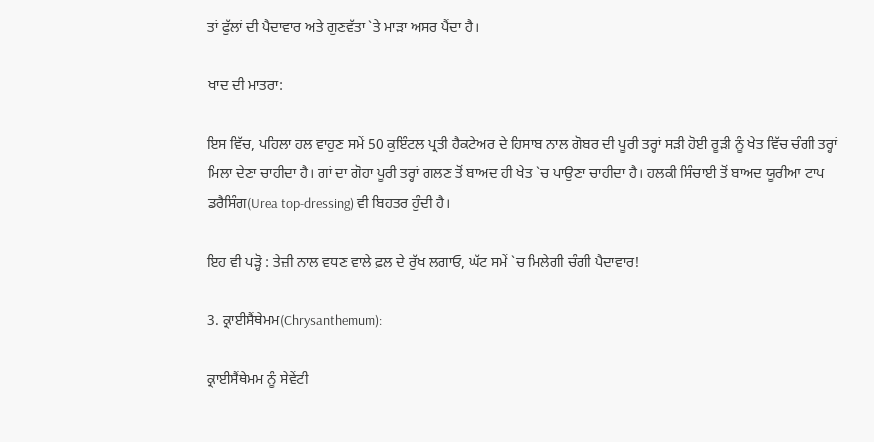ਤਾਂ ਫੁੱਲਾਂ ਦੀ ਪੈਦਾਵਾਰ ਅਤੇ ਗੁਣਵੱਤਾ `ਤੇ ਮਾੜਾ ਅਸਰ ਪੈਂਦਾ ਹੈ।

ਖਾਦ ਦੀ ਮਾਤਰਾ:

ਇਸ ਵਿੱਚ, ਪਹਿਲਾ ਹਲ ਵਾਹੁਣ ਸਮੇਂ 50 ਕੁਇੰਟਲ ਪ੍ਰਤੀ ਹੈਕਟੇਅਰ ਦੇ ਹਿਸਾਬ ਨਾਲ ਗੋਬਰ ਦੀ ਪੂਰੀ ਤਰ੍ਹਾਂ ਸੜੀ ਹੋਈ ਰੂੜੀ ਨੂੰ ਖੇਤ ਵਿੱਚ ਚੰਗੀ ਤਰ੍ਹਾਂ ਮਿਲਾ ਦੇਣਾ ਚਾਹੀਦਾ ਹੈ। ਗਾਂ ਦਾ ਗੋਹਾ ਪੂਰੀ ਤਰ੍ਹਾਂ ਗਲਣ ਤੋਂ ਬਾਅਦ ਹੀ ਖੇਤ `ਚ ਪਾਉਣਾ ਚਾਹੀਦਾ ਹੈ। ਹਲਕੀ ਸਿੰਚਾਈ ਤੋਂ ਬਾਅਦ ਯੂਰੀਆ ਟਾਪ ਡਰੈਸਿੰਗ(Urea top-dressing) ਵੀ ਬਿਹਤਰ ਹੁੰਦੀ ਹੈ।

ਇਹ ਵੀ ਪੜ੍ਹੋ : ਤੇਜ਼ੀ ਨਾਲ ਵਧਣ ਵਾਲੇ ਫ਼ਲ ਦੇ ਰੁੱਖ ਲਗਾਓ, ਘੱਟ ਸਮੇਂ `ਚ ਮਿਲੇਗੀ ਚੰਗੀ ਪੈਦਾਵਾਰ!

3. ਕ੍ਰਾਈਸੈਂਥੇਮਮ(Chrysanthemum):

ਕ੍ਰਾਈਸੈਂਥੇਮਮ ਨੂੰ ਸੇਵੇਂਟੀ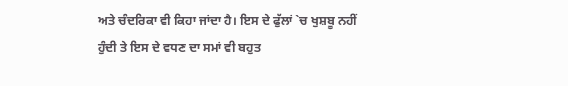ਅਤੇ ਚੰਦਰਿਕਾ ਵੀ ਕਿਹਾ ਜਾਂਦਾ ਹੈ। ਇਸ ਦੇ ਫੁੱਲਾਂ `ਚ ਖੁਸ਼ਬੂ ਨਹੀਂ ਹੁੰਦੀ ਤੇ ਇਸ ਦੇ ਵਧਣ ਦਾ ਸਮਾਂ ਵੀ ਬਹੁਤ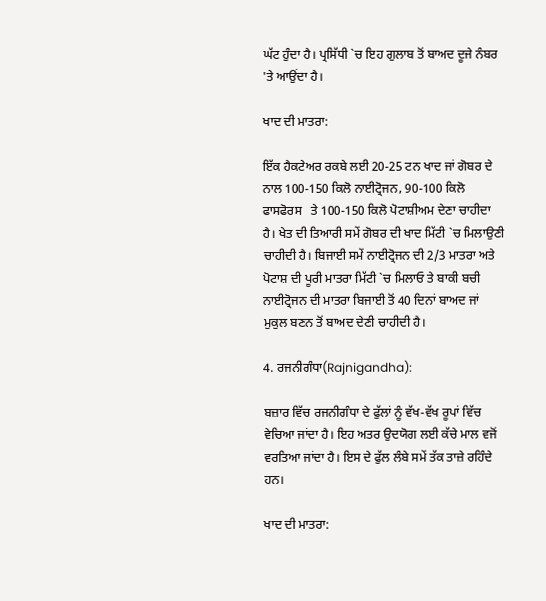ਘੱਟ ਹੁੰਦਾ ਹੈ। ਪ੍ਰਸਿੱਧੀ `ਚ ਇਹ ਗੁਲਾਬ ਤੋਂ ਬਾਅਦ ਦੂਜੇ ਨੰਬਰ 'ਤੇ ਆਉਂਦਾ ਹੈ।

ਖਾਦ ਦੀ ਮਾਤਰਾ:

ਇੱਕ ਹੈਕਟੇਅਰ ਰਕਬੇ ਲਈ 20-25 ਟਨ ਖਾਦ ਜਾਂ ਗੋਬਰ ਦੇ ਨਾਲ 100-150 ਕਿਲੋ ਨਾਈਟ੍ਰੋਜਨ, 90-100 ਕਿਲੋ ਫਾਸਫੋਰਸ   ਤੇ 100-150 ਕਿਲੋ ਪੋਟਾਸ਼ੀਅਮ ਦੇਣਾ ਚਾਹੀਦਾ ਹੈ। ਖੇਤ ਦੀ ਤਿਆਰੀ ਸਮੇਂ ਗੋਬਰ ਦੀ ਖਾਦ ਮਿੱਟੀ `ਚ ਮਿਲਾਉਣੀ ਚਾਹੀਦੀ ਹੈ। ਬਿਜਾਈ ਸਮੇਂ ਨਾਈਟ੍ਰੋਜਨ ਦੀ 2/3 ਮਾਤਰਾ ਅਤੇ ਪੋਟਾਸ਼ ਦੀ ਪੂਰੀ ਮਾਤਰਾ ਮਿੱਟੀ `ਚ ਮਿਲਾਓ ਤੇ ਬਾਕੀ ਬਚੀ ਨਾਈਟ੍ਰੋਜਨ ਦੀ ਮਾਤਰਾ ਬਿਜਾਈ ਤੋਂ 40 ਦਿਨਾਂ ਬਾਅਦ ਜਾਂ ਮੁਕੁਲ ਬਣਨ ਤੋਂ ਬਾਅਦ ਦੇਣੀ ਚਾਹੀਦੀ ਹੈ।

4. ਰਜਨੀਗੰਧਾ(Rajnigandha):

ਬਜ਼ਾਰ ਵਿੱਚ ਰਜਨੀਗੰਧਾ ਦੇ ਫੁੱਲਾਂ ਨੂੰ ਵੱਖ-ਵੱਖ ਰੂਪਾਂ ਵਿੱਚ ਵੇਚਿਆ ਜਾਂਦਾ ਹੈ। ਇਹ ਅਤਰ ਉਦਯੋਗ ਲਈ ਕੱਚੇ ਮਾਲ ਵਜੋਂ ਵਰਤਿਆ ਜਾਂਦਾ ਹੈ। ਇਸ ਦੇ ਫੁੱਲ ਲੰਬੇ ਸਮੇਂ ਤੱਕ ਤਾਜ਼ੇ ਰਹਿੰਦੇ ਹਨ।

ਖਾਦ ਦੀ ਮਾਤਰਾ: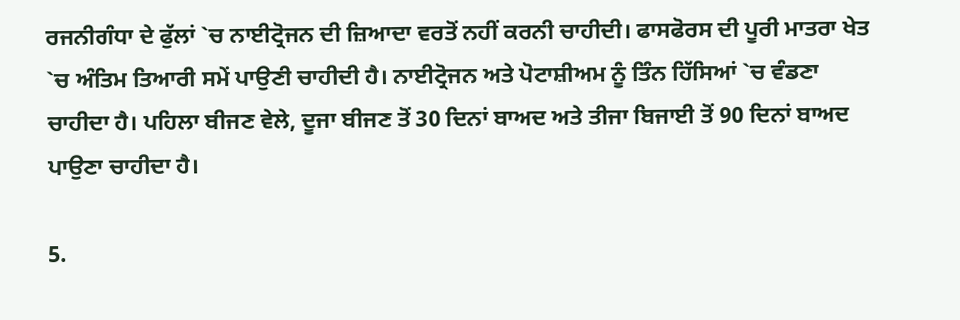ਰਜਨੀਗੰਧਾ ਦੇ ਫੁੱਲਾਂ `ਚ ਨਾਈਟ੍ਰੋਜਨ ਦੀ ਜ਼ਿਆਦਾ ਵਰਤੋਂ ਨਹੀਂ ਕਰਨੀ ਚਾਹੀਦੀ। ਫਾਸਫੋਰਸ ਦੀ ਪੂਰੀ ਮਾਤਰਾ ਖੇਤ `ਚ ਅੰਤਿਮ ਤਿਆਰੀ ਸਮੇਂ ਪਾਉਣੀ ਚਾਹੀਦੀ ਹੈ। ਨਾਈਟ੍ਰੋਜਨ ਅਤੇ ਪੋਟਾਸ਼ੀਅਮ ਨੂੰ ਤਿੰਨ ਹਿੱਸਿਆਂ `ਚ ਵੰਡਣਾ ਚਾਹੀਦਾ ਹੈ। ਪਹਿਲਾ ਬੀਜਣ ਵੇਲੇ, ਦੂਜਾ ਬੀਜਣ ਤੋਂ 30 ਦਿਨਾਂ ਬਾਅਦ ਅਤੇ ਤੀਜਾ ਬਿਜਾਈ ਤੋਂ 90 ਦਿਨਾਂ ਬਾਅਦ ਪਾਉਣਾ ਚਾਹੀਦਾ ਹੈ।

5.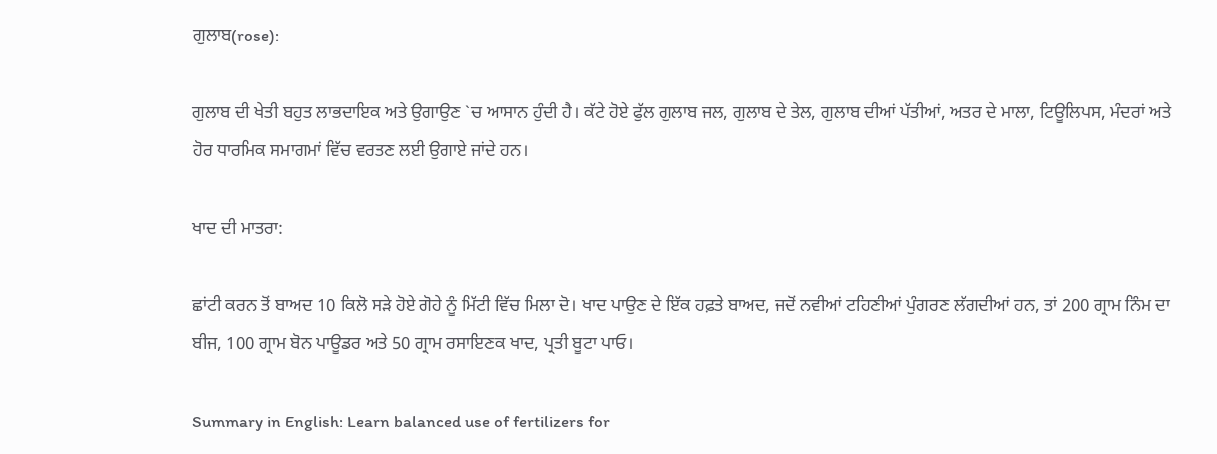ਗੁਲਾਬ(rose):

ਗੁਲਾਬ ਦੀ ਖੇਤੀ ਬਹੁਤ ਲਾਭਦਾਇਕ ਅਤੇ ਉਗਾਉਣ `ਚ ਆਸਾਨ ਹੁੰਦੀ ਹੈ। ਕੱਟੇ ਹੋਏ ਫੁੱਲ ਗੁਲਾਬ ਜਲ, ਗੁਲਾਬ ਦੇ ਤੇਲ, ਗੁਲਾਬ ਦੀਆਂ ਪੱਤੀਆਂ, ਅਤਰ ਦੇ ਮਾਲਾ, ਟਿਊਲਿਪਸ, ਮੰਦਰਾਂ ਅਤੇ ਹੋਰ ਧਾਰਮਿਕ ਸਮਾਗਮਾਂ ਵਿੱਚ ਵਰਤਣ ਲਈ ਉਗਾਏ ਜਾਂਦੇ ਹਨ।

ਖਾਦ ਦੀ ਮਾਤਰਾ:

ਛਾਂਟੀ ਕਰਨ ਤੋਂ ਬਾਅਦ 10 ਕਿਲੋ ਸੜੇ ਹੋਏ ਗੋਹੇ ਨੂੰ ਮਿੱਟੀ ਵਿੱਚ ਮਿਲਾ ਦੋ। ਖਾਦ ਪਾਉਣ ਦੇ ਇੱਕ ਹਫ਼ਤੇ ਬਾਅਦ, ਜਦੋਂ ਨਵੀਆਂ ਟਹਿਣੀਆਂ ਪੁੰਗਰਣ ਲੱਗਦੀਆਂ ਹਨ, ਤਾਂ 200 ਗ੍ਰਾਮ ਨਿੰਮ ਦਾ ਬੀਜ, 100 ਗ੍ਰਾਮ ਬੋਨ ਪਾਊਡਰ ਅਤੇ 50 ਗ੍ਰਾਮ ਰਸਾਇਣਕ ਖਾਦ, ਪ੍ਰਤੀ ਬੂਟਾ ਪਾਓ।

Summary in English: Learn balanced use of fertilizers for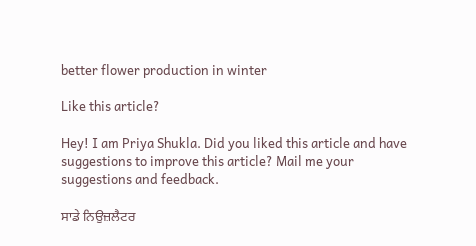better flower production in winter

Like this article?

Hey! I am Priya Shukla. Did you liked this article and have suggestions to improve this article? Mail me your suggestions and feedback.

ਸਾਡੇ ਨਿਉਜ਼ਲੈਟਰ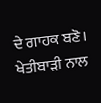ਦੇ ਗਾਹਕ ਬਣੋ। ਖੇਤੀਬਾੜੀ ਨਾਲ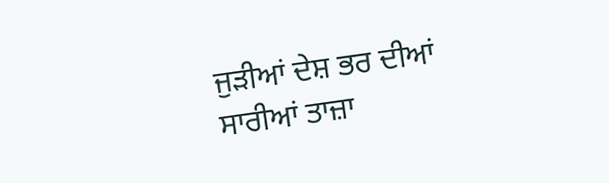ਜੁੜੀਆਂ ਦੇਸ਼ ਭਰ ਦੀਆਂ ਸਾਰੀਆਂ ਤਾਜ਼ਾ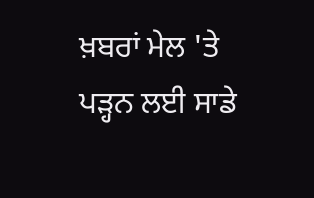ਖ਼ਬਰਾਂ ਮੇਲ 'ਤੇ ਪੜ੍ਹਨ ਲਈ ਸਾਡੇ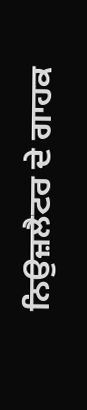ਨਿਉਜ਼ਲੈਟਰ ਦੇ ਗਾਹਕ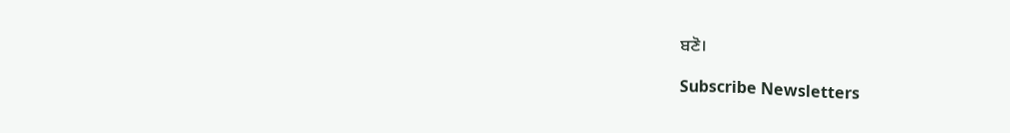ਬਣੋ।

Subscribe Newsletters